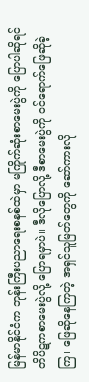မြန်မာနိုင်ငံက ဘုန်းကြီးပညာရေးစနစ်ထဲမှာ မကြိုက်ဆုံးစာမေးပွဲကို ပြောပါဆိုရင် တိပိဋကစာမေးပွဲလို့ ပြောရမှာပဲ။ ဒီလိုပြောလို့ ဒီစာမေးပွဲကို ဝင်ရောက်ဖြေဆိုခဲ့ကြ၊ ဖြေဆိုနေကြတဲ့ အရှင်သူမြတ်တွေကို ဆော်ကားလို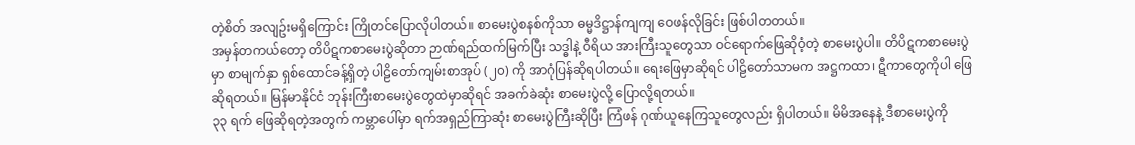တဲ့စိတ် အလျဥ်းမရှိကြောင်း ကြိုတင်ပြောလိုပါတယ်။ စာမေးပွဲစနစ်ကိုသာ ဓမ္မဒိဋ္ဌာန်ကျကျ ဝေဖန်လိုခြင်း ဖြစ်ပါတတယ်။
အမှန်တကယ်တော့ တိပိဋကစာမေးပွဲဆိုတာ ဉာဏ်ရည်ထက်မြက်ပြီး သဒ္ဓါနဲ့ ဝီရိယ အားကြီးသူတွေသာ ဝင်ရောက်ဖြေဆိုဝံ့တဲ့ စာမေးပွဲပါ။ တိပိဋကစာမေးပွဲမှာ စာမျက်နှာ ရှစ်ထောင်ခန့်ရှိတဲ့ ပါဠိတော်ကျမ်းစာအုပ် (၂၀) ကို အာဂုံပြန်ဆိုရပါတယ်။ ရေးဖြေမှာဆိုရင် ပါဠိတော်သာမက အဋ္ဌကထာ၊ ဋီကာတွေကိုပါ ဖြေဆိုရတယ်။ မြန်မာနိုင်ငံ ဘုန်းကြီးစာမေးပွဲတွေထဲမှာဆိုရင် အခက်ခဲဆုံး စာမေးပွဲလို့ ပြောလို့ရတယ်။
၃၃ ရက် ဖြေဆိုရတဲ့အတွက် ကမ္ဘာပေါ်မှာ ရက်အရှည်ကြာဆုံး စာမေးပွဲကြီးဆိုပြီး ကြံဖန် ဂုဏ်ယူနေကြသူတွေလည်း ရှိပါတယ်။ မိမိအနေနဲ့ ဒီစာမေးပွဲကို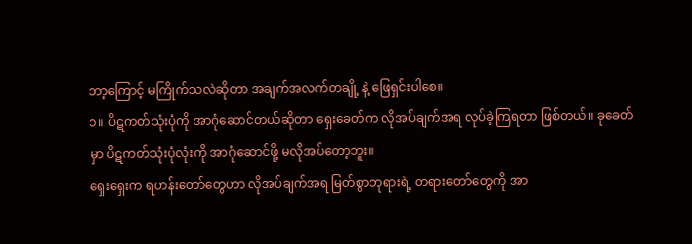ဘာ့ကြောင့် မကြိုက်သလဲဆိုတာ အချက်အလက်တချို့ နဲ့ ဖြေရှင်းပါစေ။
၁။ ပိဋကတ်သုံးပုံကို အာဂုံဆောင်တယ်ဆိုတာ ရှေးခေတ်က လိုအပ်ချက်အရ လုပ်ခဲ့ကြရတာ ဖြစ်တယ်။ ခုခေတ်မှာ ပိဋကတ်သုံးပုံလုံးကို အာဂုံဆောင်ဖို့ မလိုအပ်တော့ဘူး။
ရှေးရှေးက ရဟန်းတော်တွေဟာ လိုအပ်ချက်အရ မြတ်စွာဘုရားရဲ့ တရားတော်တွေကို အာ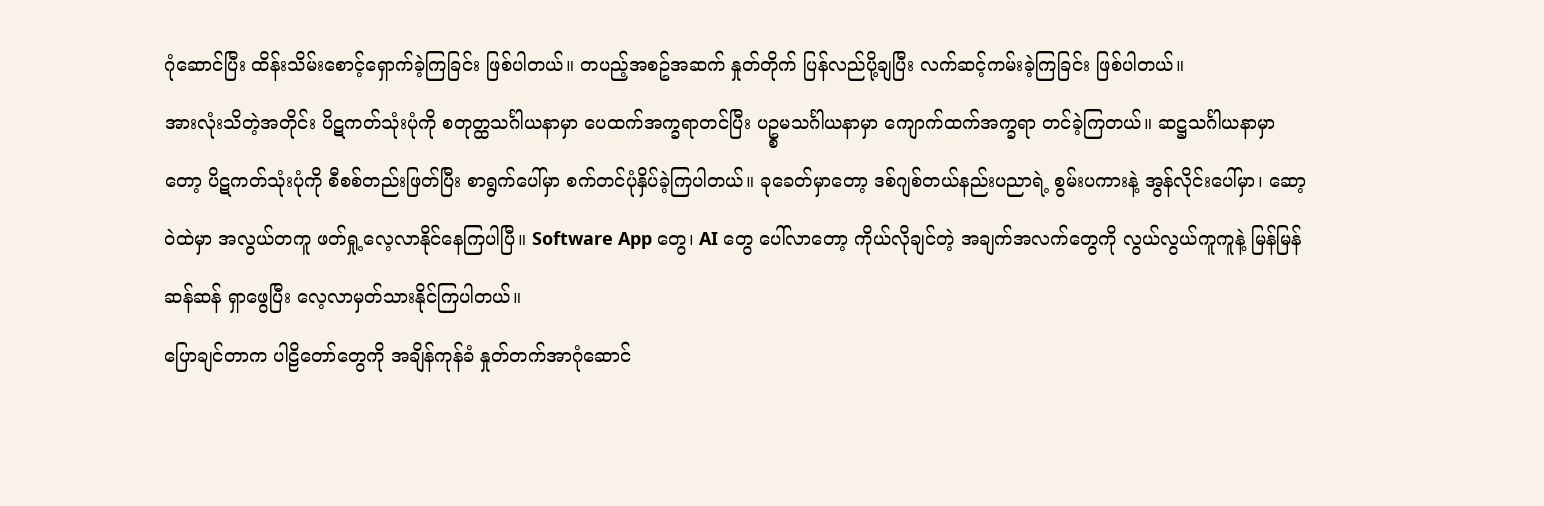ဂုံဆောင်ပြီး ထိန်းသိမ်းစောင့်ရှောက်ခဲ့ကြခြင်း ဖြစ်ပါတယ်။ တပည့်အစဥ်အဆက် နှုတ်တိုက် ပြန်လည်ပို့ချပြီး လက်ဆင့်ကမ်းခဲ့ကြခြင်း ဖြစ်ပါတယ်။
အားလုံးသိတဲ့အတိုင်း ပိဋကတ်သုံးပုံကို စတုတ္ထသင်္ဂါယနာမှာ ပေထက်အက္ခရာတင်ပြီး ပဥ္စမသင်္ဂါယနာမှာ ကျောက်ထက်အက္ခရာ တင်ခဲ့ကြတယ်။ ဆဋ္ဌသင်္ဂါယနာမှာတော့ ပိဋကတ်သုံးပုံကို စီစစ်တည်းဖြတ်ပြီး စာရွက်ပေါ်မှာ စက်တင်ပုံနှိပ်ခဲ့ကြပါတယ်။ ခုခေတ်မှာတော့ ဒစ်ဂျစ်တယ်နည်းပညာရဲ့ စွမ်းပကားနဲ့ အွန်လိုင်းပေါ်မှာ၊ ဆော့ဝဲထဲမှာ အလွယ်တကူ ဖတ်ရှု့လေ့လာနိုင်နေကြပါပြီ။ Software App တွေ၊ AI တွေ ပေါ်လာတော့ ကိုယ်လိုချင်တဲ့ အချက်အလက်တွေကို လွယ်လွယ်ကူကူနဲ့ မြန်မြန်ဆန်ဆန် ရှာဖွေပြီး လေ့လာမှတ်သားနိုင်ကြပါတယ်။
ပြောချင်တာက ပါဠိတော်တွေကို အချိန်ကုန်ခံ နှုတ်တက်အာဂုံဆောင်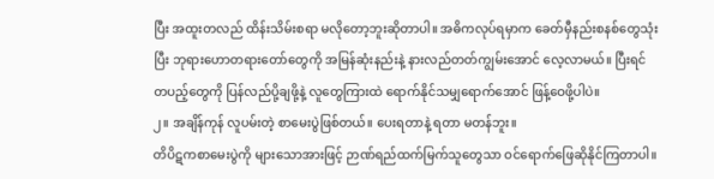ပြီး အထူးတလည် ထိန်းသိမ်းစရာ မလိုတော့ဘူးဆိုတာပါ။ အဓိကလုပ်ရမှာက ခေတ်မှီနည်းစနစ်တွေသုံးပြီး ဘုရားဟောတရားတော်တွေကို အမြန်ဆုံးနည်းနဲ့ နားလည်တတ်ကျွမ်းအောင် လေ့လာမယ်။ ပြီးရင် တပည့်တွေကို ပြန်လည်ပို့ချဖို့နဲ့ လူတွေကြားထဲ ရောက်နိုင်သမျှရောက်အောင် ဖြန့်ဝေဖို့ပါပဲ။
၂။ အချိန်ကုန် လူပမ်းတဲ့ စာမေးပွဲဖြစ်တယ်။ ပေးရတာနဲ့ ရတာ မတန်ဘူး။
တိပိဋကစာမေးပွဲကို များသောအားဖြင့် ဉာဏ်ရည်ထက်မြက်သူတွေသာ ဝင်ရောက်ဖြေဆိုနိုင်ကြတာပါ။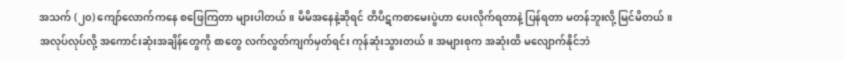အသက် (၂၀) ကျော်လောက်ကနေ စဖြေကြတာ များပါတယ်။ မိမိအနေနဲ့ဆိုရင် တိပိဋကစာမေးပွဲဟာ ပေးလိုက်ရတာနဲ့ ပြန်ရတာ မတန်ဘူးလို့ မြင်မိတယ်။ အလုပ်လုပ်လို့ အကောင်းဆုံးအချိန်တွေကို စာတွေ လက်လွတ်ကျက်မှတ်ရင်း ကုန်ဆုံးသွားတယ်။ အများစုက အဆုံးထိ မလျောက်နိုင်ဘဲ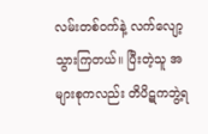လမ်းတစ်ဝက်နဲ့ လက်လျော့သွားကြတယ်။ ပြီးတဲ့သူ အများစုကလည်း တိပိဋကဘွဲ့ရ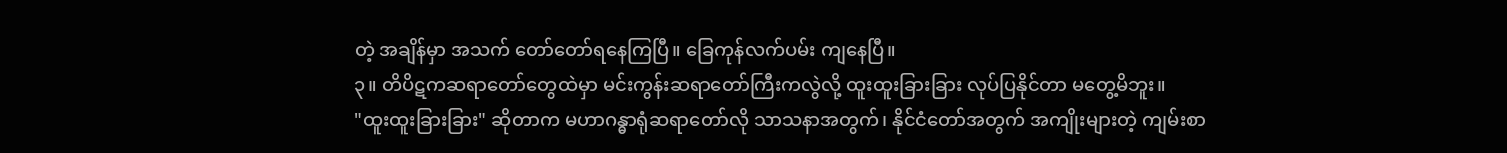တဲ့ အချိန်မှာ အသက် တော်တော်ရနေကြပြီ။ ခြေကုန်လက်ပမ်း ကျနေပြီ။
၃။ တိပိဋကဆရာတော်တွေထဲမှာ မင်းကွန်းဆရာတော်ကြီးကလွဲလို့ ထူးထူးခြားခြား လုပ်ပြနိုင်တာ မတွေ့မိဘူး။
"ထူးထူးခြားခြား" ဆိုတာက မဟာဂန္ဓာရုံဆရာတော်လို သာသနာအတွက်၊ နိုင်ငံတော်အတွက် အကျိုးများတဲ့ ကျမ်းစာ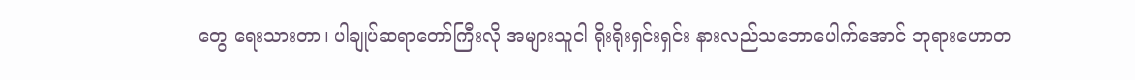တွေ ရေးသားတာ၊ ပါချုပ်ဆရာတော်ကြီးလို အများသူငါ ရိုးရိုးရှင်းရှင်း နားလည်သဘောပေါက်အောင် ဘုရားဟောတ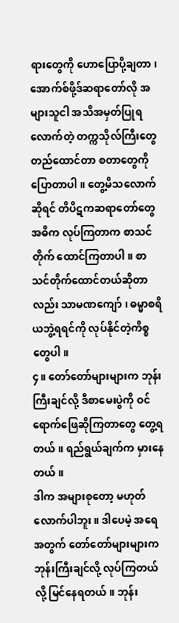ရားတွေကို ဟောပြောပို့ချတာ၊ အောက်စ်ဖို့ဒ်ဆရာတော်လို အများသူငါ အသိအမှတ်ပြုရလောက်တဲ့ တက္ကသိုလ်ကြီးတွေ တည်ထောင်တာ စတာတွေကို ပြောတာပါ။ တွေ့မိသလောက်ဆိုရင် တိပိဋကဆရာတော်တွေ အဓိက လုပ်ကြတာက စာသင်တိုက် ထောင်ကြတာပါ။ စာသင်တိုက်ထောင်တယ်ဆိုတာလည်း သာမဏကျော်၊ ဓမ္မာစရိယဘွဲ့ရရင်ကို လုပ်နိုင်တဲ့ကိစ္စတွေပါ။
၄။ တော်တော်များများက ဘုန်းကြီးချင်လို့ ဒီစာမေးပွဲကို ဝင်ရောက်ဖြေဆိုကြတာတွေ တွေ့ရတယ်။ ရည်ရွယ်ချက်က မှားနေတယ်။
ဒါက အများစုတော့ မဟုတ်လောက်ပါဘူး။ ဒါပေမဲ့ အရေအတွက် တော်တော်များများက ဘုန်းကြီးချင်လို့ လုပ်ကြတယ်လို့ မြင်နေရတယ်။ ဘုန်း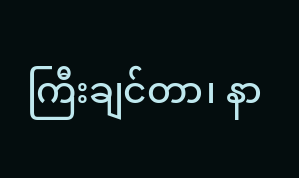ကြီးချင်တာ၊ နာ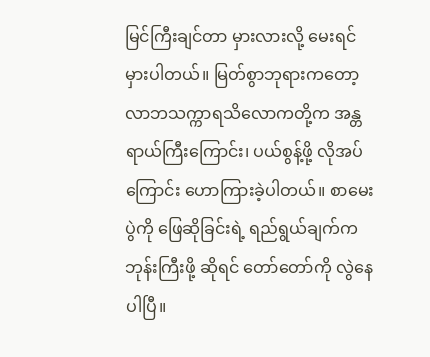မြင်ကြီးချင်တာ မှားလားလို့ မေးရင် မှားပါတယ်။ မြတ်စွာဘုရားကတော့ လာဘသက္ကာရသိလောကတို့က အန္တရာယ်ကြီးကြောင်း၊ ပယ်စွန့်ဖို့ လိုအပ်ကြောင်း ဟောကြားခဲ့ပါတယ်။ စာမေးပွဲကို ဖြေဆိုခြင်းရဲ့ ရည်ရွယ်ချက်က ဘုန်းကြီးဖို့ ဆိုရင် တော်တော်ကို လွဲနေပါပြီ။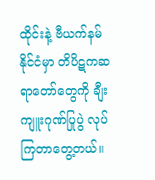ထိုင်းနဲ့ ဗီယက်နမ်နိုင်ငံမှာ တိပိဋကဆရာတော်တွေကို ချီးကျူးဂုဏ်ပြုပွဲ လုပ်ကြတာတွေ့တယ်။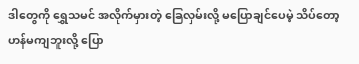ဒါတွေကို ရွှေသမင် အလိုက်မှားတဲ့ ခြေလှမ်းလို့ မပြောချင်ပေမဲ့ သိပ်တော့ ဟန်မကျဘူးလို့ ပြော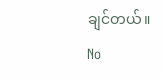ချင်တယ်။
No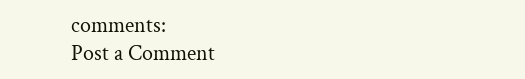comments:
Post a Comment